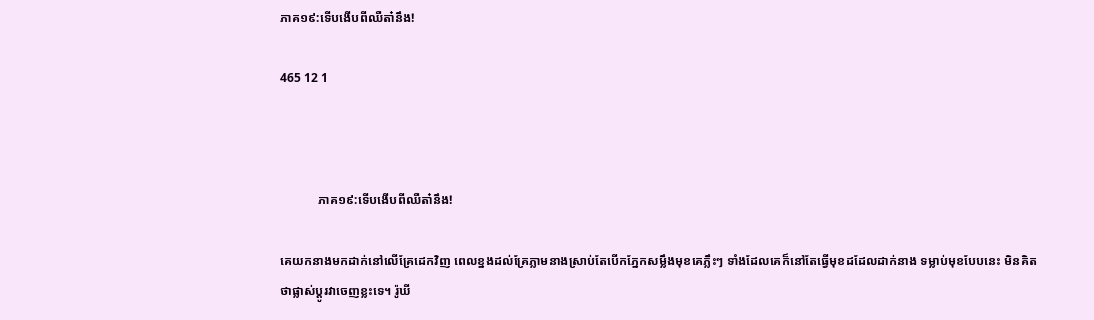ភាគ១៩:ទើបងើបពីឈឺតា៎នឹង!

465 12 1



            ភាគ១៩:ទើបងើបពីឈឺតា៎នឹង!

គេយកនាងមកដាក់នៅលើគ្រែដេកវិញ ពេលខ្នងដល់គ្រែភ្លាមនាងស្រាប់តែបើកភ្នែកសម្លឹងមុខគេភ្លឹះៗ ទាំងដែលគេក៏នៅតែធ្វើមុខដដែលដាក់នាង ទម្លាប់មុខបែបនេះ មិនគិតថាផ្លាស់ប្តូរវាចេញខ្លះទេ។ រ៉ូឃី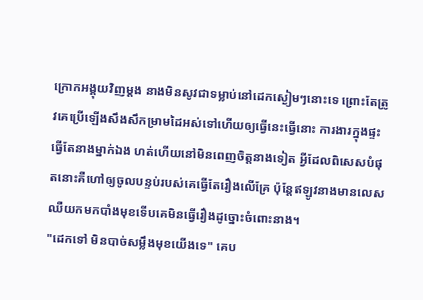ក្រោកអង្គុយវិញម្តង នាងមិនសូវជាទម្លាប់នៅដេកស្ងៀមៗនោះទេ ព្រោះតែត្រូវគេប្រើឡើងសឹងសឹកម្រាមដៃអស់ទៅហើយឲ្យធ្វើនេះធ្វើនោះ ការងារក្នុងផ្ទះធ្វើតែនាងម្នាក់ឯង ហត់ហើយនៅមិនពេញចិត្តនាងទៀត អ្វីដែលពិសេសបំផុតនោះគឺហៅឲ្យចូលបន្ទប់របស់គេធ្វើតែរឿងលើគ្រែ ប៉ុន្តែឥឡូវនាងមានលេសឈឺយកមកបាំងមុខទើបគេមិនធ្វើរឿងដូច្នោះចំពោះនាង។
"ដេកទៅ មិនបាច់សម្លឹងមុខយើងទេ" គេប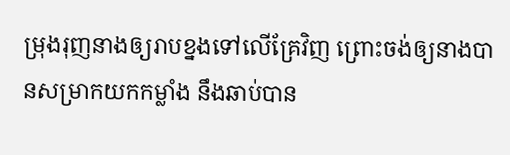ម្រុងរុញនាងឲ្យរាបខ្នងទៅលើគ្រែវិញ ព្រោះចង់ឲ្យនាងបានសម្រាកយកកម្លាំង នឹងឆាប់បាន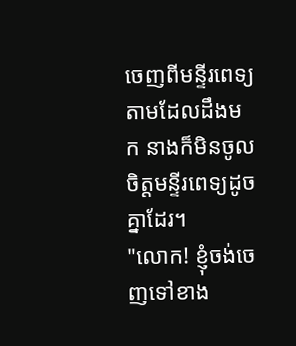ចេញពីមន្ទីរពេទ្យ តាមដែលដឹងមក នាងក៏មិនចូលចិត្តមន្ទីរពេទ្យដូចគ្នាដែរ។
"លោក! ខ្ញុំចង់ចេញទៅខាង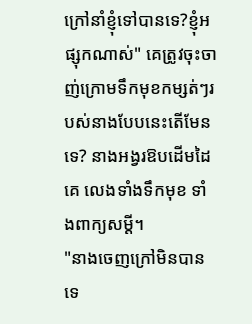ក្រៅនាំខ្ញុំទៅបានទេ?ខ្ញុំអផ្សុកណាស់" គេត្រូវចុះចាញ់ក្រោមទឹកមុខកម្សត់ៗរបស់នាងបែបនេះតើមែនទេ? នាងអង្វរឱបដើមដៃគេ លេងទាំងទឹកមុខ ទាំងពាក្យសម្តី។
"នាងចេញក្រៅមិនបានទេ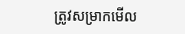ត្រូវសម្រាកមើល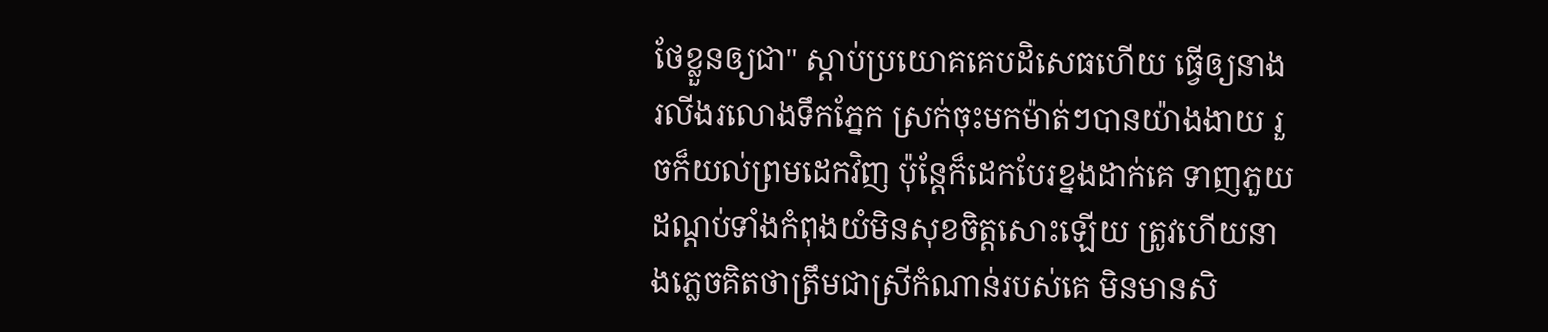ថែខ្លួនឲ្យជា" ស្តាប់ប្រយោគគេបដិសេធហើយ ធ្វើឲ្យនាងរលីងរលោងទឹកភ្នែក ស្រក់ចុះមកម៉ាត់ៗបានយ៉ាងងាយ រួចក៏យល់ព្រមដេកវិញ ប៉ុន្តែក៏ដេកបែរខ្នងដាក់គេ ទាញភួយដណ្តប់ទាំងកំពុងយំមិនសុខចិត្តសោះឡើយ ត្រូវហើយនាងភ្លេចគិតថាត្រឹមជាស្រីកំណាន់របស់គេ មិនមានសិ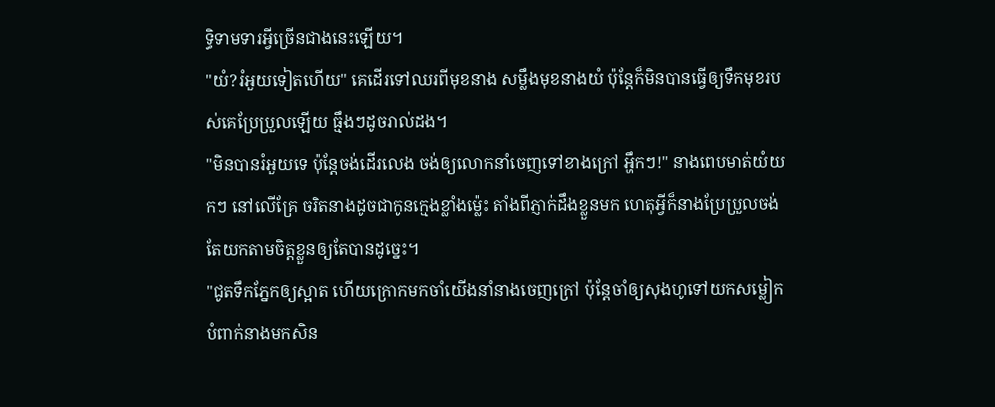ទ្ធិទាមទារអ្វីច្រើនជាងនេះឡើយ។
"យំ?រំអួយទៀតហើយ" គេដើរទៅឈរពីមុខនាង សម្លឹងមុខនាងយំ ប៉ុន្តែក៏មិនបានធ្វើឲ្យទឹកមុខរបស់គេប្រែប្រួលឡើយ ធ្មឹងៗដូចរាល់ដង។
"មិនបានរំអួយទេ ប៉ុន្តែចង់ដើរលេង ចង់ឲ្យលោកនាំចេញទៅខាងក្រៅ អ្ហឹកៗ!" នាងពេបមាត់យំយកៗ នៅលើគ្រែ ចរិតនាងដូចជាកូនក្មេងខ្លាំងម៉្លេះ តាំងពីភ្ញាក់ដឹងខ្លួនមក ហេតុអ្វីក៏នាងប្រែប្រួលចង់តែយកតាមចិត្តខ្លួនឲ្យតែបានដូច្នេះ។
"ជូតទឹកភ្នែកឲ្យស្អាត ហើយក្រោកមកចាំយើងនាំនាងចេញក្រៅ ប៉ុន្តែចាំឲ្យសុងហូទៅយកសម្លៀកបំពាក់នាងមកសិន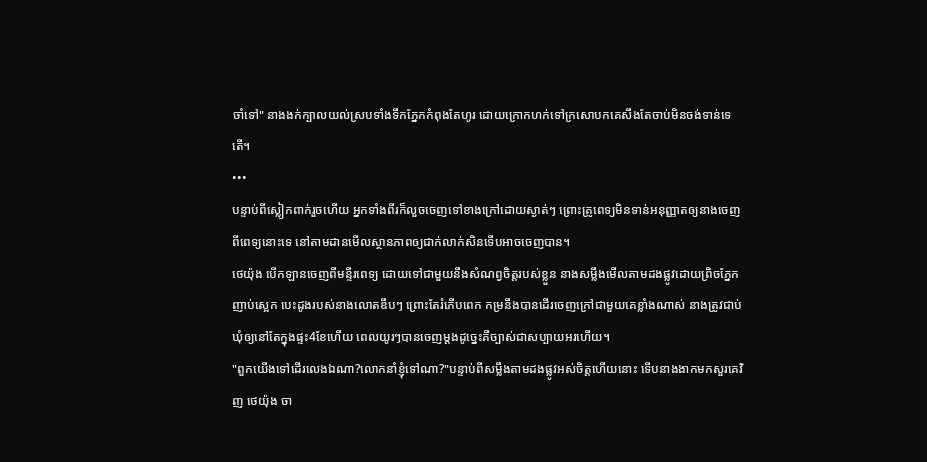ចាំទៅ" នាងងក់ក្បាលយល់ស្របទាំងទឹកភ្នែកកំពុងតែហូរ ដោយក្រោកហក់ទៅក្រសោបកគេសឹងតែចាប់មិនចង់ទាន់ទេតើ។
•••
បន្ទាប់ពីស្លៀកពាក់រួចហើយ អ្នកទាំងពីរក៏លួចចេញទៅខាងក្រៅដោយស្ងាត់ៗ ព្រោះគ្រូពេទ្យមិនទាន់អនុញ្ញាតឲ្យនាងចេញពីពេទ្យនោះទេ នៅតាមដានមើលស្ថានភាពឲ្យជាក់លាក់សិនទើបអាចចេញបាន។
ថេយ៉ុង បើកឡានចេញពីមន្ទីរពេទ្យ ដោយទៅជាមួយនឹងសំណព្វចិត្តរបស់ខ្លួន នាងសម្លឹងមើលតាមដងផ្លូវដោយព្រិចភ្នែកញាប់ស្អេក បេះដូងរបស់នាងលោតឌឹបៗ ព្រោះតែរំភើបពេក កម្រនឹងបានដើរចេញក្រៅជាមួយគេខ្លាំងណាស់ នាងត្រូវជាប់ឃុំឲ្យនៅតែក្នុងផ្ទះ4ខែហើយ ពេលយូរៗបានចេញម្តងដូច្នេះគឺច្បាស់ជាសប្បាយអរហើយ។
"ពួកយើងទៅដើរលេងឯណា?លោកនាំខ្ញុំទៅណា?"បន្ទាប់ពីសម្លឹងតាមដងផ្លូវអស់ចិត្តហើយនោះ ទើបនាងងាកមកសួរគេវិញ ថេយ៉ុង ចា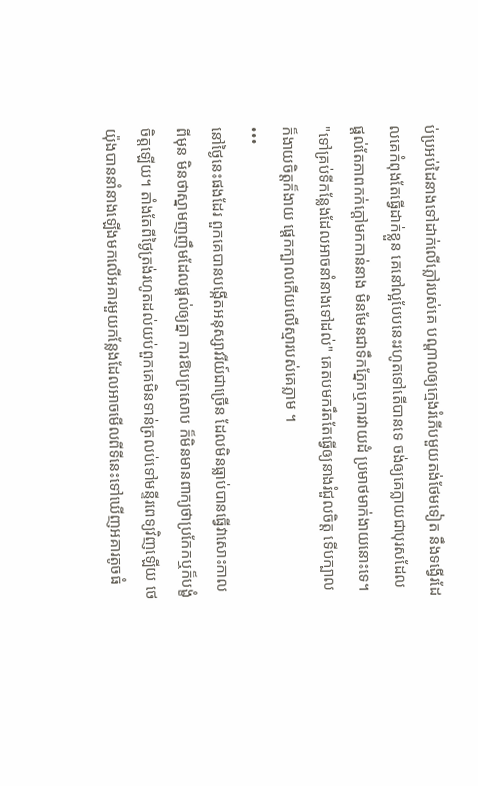ប់ប្រអប់ដៃនាងទៅដាក់លើភ្លៅរបស់គេ បណ្តាលឲ្យក្មេងរំភើបមួយតង់ថែមទៀត នឹងទង្វើរដែលគេកំពុងតែធ្វើដាក់ខ្លួន គេនៅល្អបែបនេះរហូតទៅតើបានទេ ចង់ឲ្យគេក្លាយជាបុរសដែលផ្តល់តែភាពកក់ក្តៅមកកាន់នាង មិនមែនជាទឹកភ្នែកឬការវាយដំ ប្រមាថមាក់ងាយនោះទេ។
"ទៅគ្រប់ទីកន្លែងដែលអាចនាំនាងទៅដល់" គេតបមករឹតតែធ្វើឲ្យនាងរំជួលចិត្ត ទើបក្បាលក៏ងាយចិត្តក៏ងាយ ផ្តេកក្បាលកើយលើស្មារបស់គេភ្លាម ។
•••
នៅថ្ងៃនេះផងដែរ ពួកគេបានបង្កើតអនុស្សាវរីយ៍ជាច្រើន ដែលមិនធ្លាប់បានធ្វើវាសោះកាលពីមុន មិនថាស្នាមញញឹមដែលផ្តល់ឲ្យគ្នា ការឱបក្រសោប ក៏មិនមានពាក្យថាប្រកែកឬក៏បង្ខំចិត្តឡើយ។ តាំងតែពីថ្ងៃត្រង់រហូតដល់យប់ពួកគេមិនទាន់ត្រលប់ទៅមន្ទីរពេទ្យវិញឡើយ ថេយ៉ុងបាននាំនាងឡើងមកលើអគារមួយកន្លែងដែលអាចមើលពីទីនេះទៅឃើញអគារតូចធំ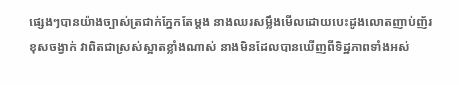ផ្សេងៗបានយ៉ាងច្បាស់ត្រជាក់ភ្នែកតែម្តង នាងឈរសម្លឹងមើលដោយបេះដូងលោតញាប់ញ័រខុសចង្វាក់ វាពិតជាស្រស់ស្អាតខ្លាំងណាស់ នាងមិនដែលបានឃើញពីទិដ្ឋភាពទាំងអស់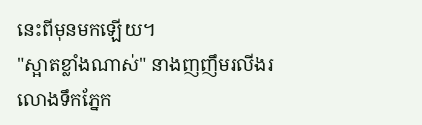នេះពីមុនមកឡើយ។
"ស្អាតខ្លាំងណាស់" នាងញញឹមរលីងរលោងទឹកភ្នែក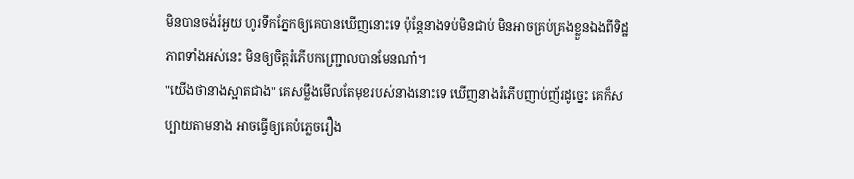មិនបានចង់រំអួយ ហូរទឹកភ្នែកឲ្យគេបានឃើញនោះទេ ប៉ុន្តែនាងទប់មិនជាប់ មិនអាចគ្រប់គ្រងខ្លួនឯងពីទិដ្ឋភាពទាំងអស់នេះ មិនឲ្យចិត្តរំភើបកញ្រ្ជោលបានមែនណា៎។
"យើងថានាងស្អាតជាង" គេសម្លឹងមើលតែមុខរបស់នាងនោះទេ ឃើញនាងរំភើបញាប់ញ័រដូច្នេះ គេក៏សប្បាយតាមនាង អាចធ្វើឲ្យគេបំភ្លេចរឿង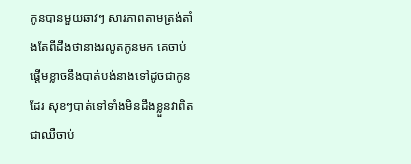កូនបានមួយឆាវៗ សារភាពតាមត្រង់តាំងតែពីដឹងថានាងរលូតកូនមក គេចាប់ផ្តើមខ្លាចនឹងបាត់បង់នាងទៅដូចជាកូនដែរ សុខៗបាត់ទៅទាំងមិនដឹងខ្លួនវាពិតជាឈឺចាប់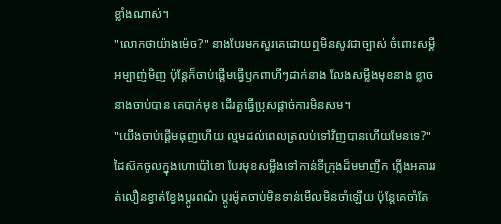ខ្លាំងណាស់។
"លោកថាយ៉ាងម៉េច?" នាងបែរមកសួរគេដោយឮមិនសូវជាច្បាស់ ចំពោះសម្តីអម្បាញ់មិញ ប៉ុន្តែក៏ចាប់ផ្តើមធ្វើឫកពាហីៗដាក់នាង លែងសម្លឹងមុខនាង ខ្លាចនាងចាប់បាន គេបាក់មុខ ដើរតួធ្វើប្រុសផ្តាច់ការមិនសម។
"យើងចាប់ផ្តើមធុញហើយ ល្មមដល់ពេលត្រលប់ទៅវិញបានហើយមែនទេ?" ដៃស៊កចូលក្នុងហោប៉ៅខោ បែរមុខសម្លឹងទៅកាន់ទីក្រុងដ៏មមាញឹក ភ្លើងអគាររត់លឿនខ្វាត់ខ្វែងប្តូរពណ៌ ប្តូរម៉ូតចាប់មិនទាន់មើលមិនចាំឡើយ ប៉ុន្តែគេចាំតែ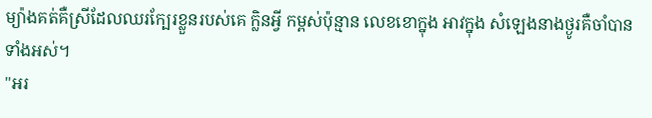ម្យ៉ាងគត់គឺស្រីដែលឈរក្បែរខ្លួនរបស់គេ ក្លិនអ្វី កម្ពស់ប៉ុន្មាន លេខខោក្នុង អាវក្នុង សំឡេងនាងថ្ងូរគឺចាំបានទាំងអស់។
"អរ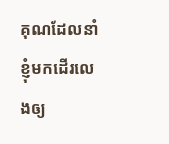គុណដែលនាំខ្ញុំមកដើរលេងឲ្យ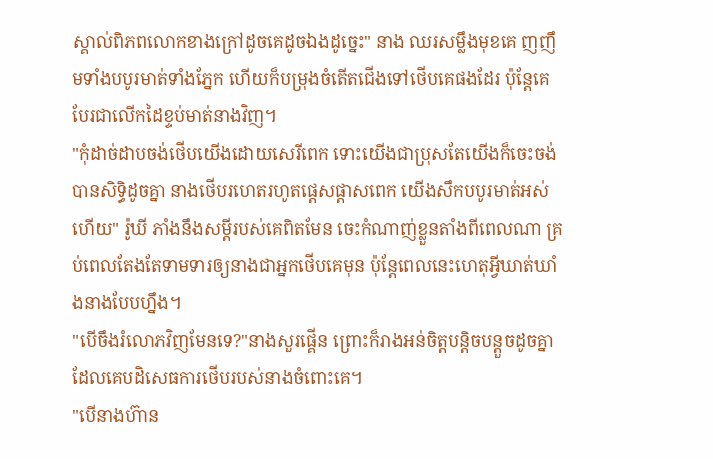ស្គាល់ពិភពលោកខាងក្រៅដូចគេដូចឯងដូច្នេះ" នាង ឈរសម្លឹងមុខគេ ញញឹមទាំងបបូរមាត់ទាំងភ្នែក ហើយក៏បម្រុងចំតើតជើងទៅថើបគេផងដែរ ប៉ុន្តែគេបែរជាលើកដៃខ្ទប់មាត់នាងវិញ។
"កុំដាច់ដាបចង់ថើបយើងដោយសេរីពេក ទោះយើងជាប្រុសតែយើងក៏ចេះចង់បានសិទ្ធិដូចគ្នា នាងថើបរហេតរហូតផ្តេសផ្តាសពេក យើងសឹកបបូរមាត់អស់ហើយ" រ៉ូឃី ភាំងនឹងសម្តីរបស់គេពិតមែន ចេះកំណាញ់ខ្លួនតាំងពីពេលណា គ្រប់ពេលតែងតែទាមទារឲ្យនាងជាអ្នកថើបគេមុន ប៉ុន្តែពេលនេះហេតុអ្វីឃាត់ឃាំងនាងបែបហ្នឹង។
"បើចឹងរំលោភវិញមែនទេ?"នាងសួរផ្គើន ព្រោះក៏រាងអន់ចិត្តបន្តិចបន្តួចដូចគ្នាដែលគេបដិសេធការថើបរបស់នាងចំពោះគេ។
"បើនាងហ៊ាន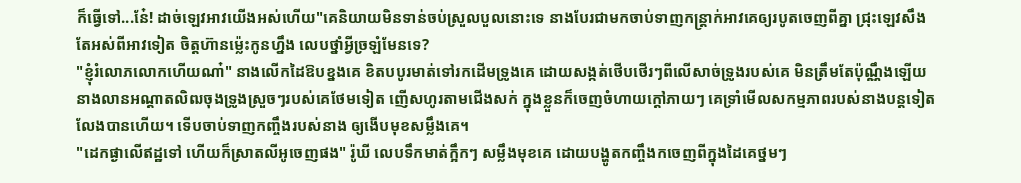ក៏ធ្វើទៅ...នែ៎! ដាច់ឡេវអាវយើងអស់ហើយ"គេនិយាយមិនទាន់ចប់ស្រួលបួលនោះទេ នាងបែរជាមកចាប់ទាញកន្រ្តាក់អាវគេឲ្យរបូតចេញពីគ្នា ជ្រុះឡេវសឹងតែអស់ពីអាវទៀត ចិត្តហ៊ានម៉្លេះកូនហ្នឹង លេបថ្នាំអ្វីច្រឡំមែនទេ?
"ខ្ញុំរំលោភលោកហើយណា៎" នាងលើកដៃឱបខ្នងគេ ខិតបបូរមាត់ទៅរកដើមទ្រូងគេ ដោយសង្កត់ថើបថើរៗពីលើសាច់ទ្រូងរបស់គេ មិនត្រឹមតែប៉ុណ្ណឹងឡើយ នាងលានអណ្តាតលិឍចុងទ្រូងស្រួចៗរបស់គេថែមទៀត ញើសហូរតាមជើងសក់ ក្នុងខ្លួនក៏ចេញចំហាយក្តៅភាយៗ គេទ្រាំមើលសកម្មភាពរបស់នាងបន្តទៀតលែងបានហើយ។ ទើបចាប់ទាញកញ្ចឹងរបស់នាង ឲ្យងើបមុខសម្លឹងគេ។
"ដេកផ្ងាលើឥដ្ឋទៅ ហើយក៏ស្រាតលីអូចេញផង" រ៉ូឃី លេបទឹកមាត់ក្អឹកៗ សម្លឹងមុខគេ ដោយបង្ហូតកញ្ចឹងកចេញពីក្នុងដៃគេថ្នមៗ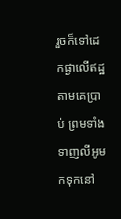រួចក៏ទៅដេកផ្ងាលើឥដ្ឋតាមគេប្រាប់ ព្រមទាំងទាញលីអូមកទុកនៅ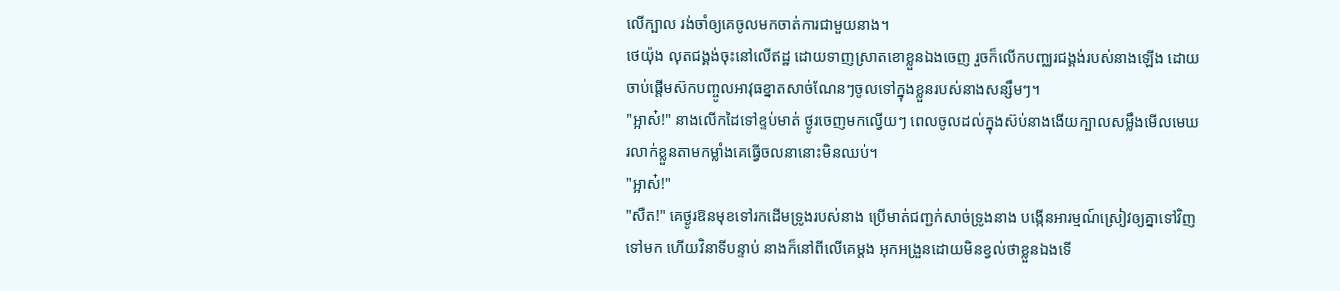លើក្បាល រង់ចាំឲ្យគេចូលមកចាត់ការជាមួយនាង។
ថេយ៉ុង លុតជង្គង់ចុះនៅលើឥដ្ឋ ដោយទាញស្រាតខោខ្លួនឯងចេញ រួចក៏លើកបញ្ឈរជង្គង់របស់នាងឡើង ដោយចាប់ផ្តើមស៊កបញ្ចូលអាវុធខ្នាតសាច់ណែនៗចូលទៅក្នុងខ្លួនរបស់នាងសន្សឹមៗ។
"អ្អាស៎!" នាងលើកដៃទៅខ្ទប់មាត់ ថ្ងូរចេញមកល្វើយៗ ពេលចូលដល់ក្នុងស៊ប់នាងងើយក្បាលសម្លឹងមើលមេឃ រលាក់ខ្លួនតាមកម្លាំងគេធ្វើចលនានោះមិនឈប់។
"អ្អាស៎!"
"សឺត!" គេថ្ងូរឱនមុខទៅរកដើមទ្រូងរបស់នាង ប្រើមាត់ជញ្ជក់សាច់ទ្រូងនាង បង្កើនអារម្មណ៍ស្រៀវឲ្យគ្នាទៅវិញទៅមក ហើយវិនាទីបន្ទាប់ នាងក៏នៅពីលើគេម្តង អុកអង្រួនដោយមិនខ្វល់ថាខ្លួនឯងទើ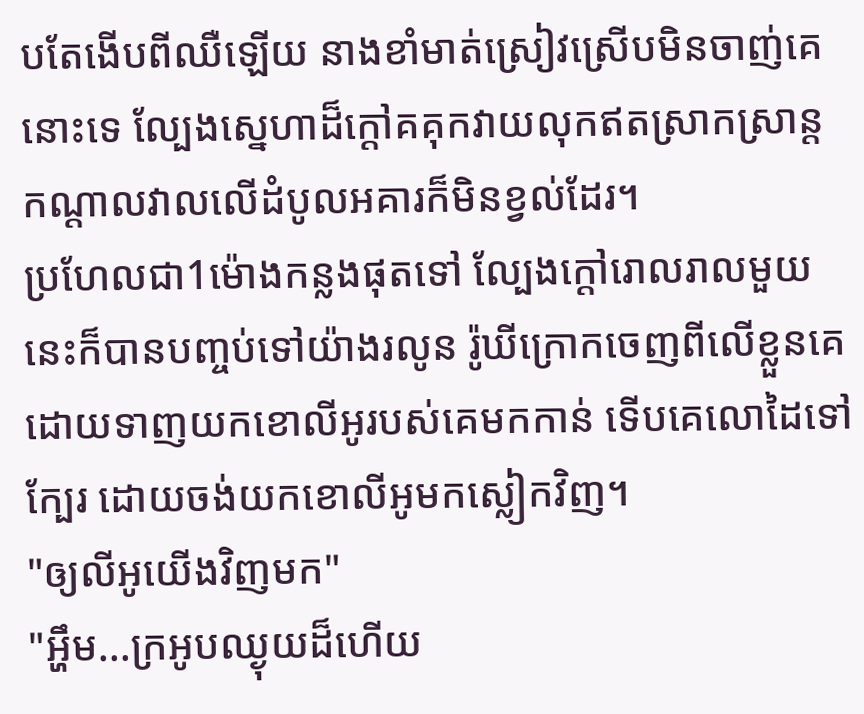បតែងើបពីឈឺឡើយ នាងខាំមាត់ស្រៀវស្រើបមិនចាញ់គេនោះទេ ល្បែងស្នេហាដ៏ក្តៅគគុកវាយលុកឥតស្រាកស្រាន្ត កណ្តាលវាលលើដំបូលអគារក៏មិនខ្វល់ដែរ។
ប្រហែលជា1ម៉ោងកន្លងផុតទៅ ល្បែងក្តៅរោលរាលមួយនេះក៏បានបញ្ចប់ទៅយ៉ាងរលូន រ៉ូឃីក្រោកចេញពីលើខ្លួនគេ ដោយទាញយកខោលីអូរបស់គេមកកាន់ ទើបគេលោដៃទៅក្បែរ ដោយចង់យកខោលីអូមកស្លៀកវិញ។
"ឲ្យលីអូយើងវិញមក"
"អ្ហឹម...ក្រអូបឈ្ងុយដ៏ហើយ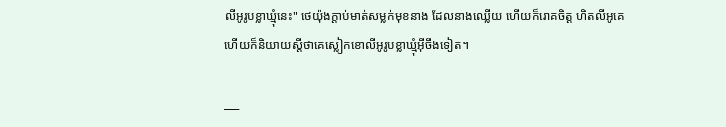លីអូរូបខ្លាឃ្មុំនេះ" ថេយ៉ុងក្តាប់មាត់សម្លក់មុខនាង ដែលនាងឈ្លើយ ហើយក៏រោគចិត្ត ហិតលីអូគេ ហើយក៏និយាយស្តីថាគេស្លៀកខោលីអូរូបខ្លាឃ្មុំអ៊ីចឹងទៀត។

___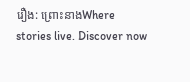រឿង: ព្រោះនាងWhere stories live. Discover now